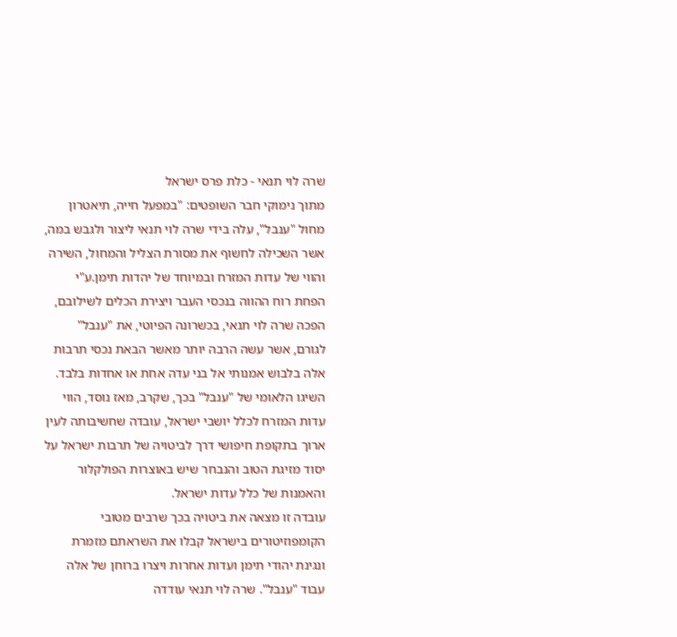שרה לוי תנאי - כלת פרס ישראל
מתוך נימוקי חבר השופטים: "במפעל חייה, תיאטרון מחול "ענבל", עלה בידי שרה לוי תנאי ליצור ולגבש במה, אשר השכילה לחשוף את מסורת הצליל והמחול, השירה והווי של עדות המזרח ובמיוחד של יהדות תימן.ע"י הפחת רוח ההווה בנכסי העבר ויצירת הכלים לשילובם, הפכה שרה לוי תנאי, בכשרונה הפיוטי, את "ענבל" לגורם, אשר עשה הרבה יותר מאשר הבאת נכסי תרבות אלה בלבוש אמנותי אל בני עדה אחת או אחדות בלבד.
השיגו הלאומי של "ענבל" בכך, שקרב, מאז נוסד, הווי עדות המזרח לכלל יושבי ישראל, עובדה שחשיבותה לעין ארוך בתקופת חיפושי דרך לביטויה של תרבות ישראל על יסוד מזיגת הטוב והנבחר שיש באוצרות הפולקלור והאמנות של כלל עדות ישראל.
עובדה זו מצאה את ביטויה בכך שרבים מטובי הקומפוזיטורים בישראל קבלו את השראתם מזמרת ונגינת יהודי תימן ועדות אחרות ויצרו ברוחן של אלה עבוד "ענבל". שרה לוי תנאי עודדה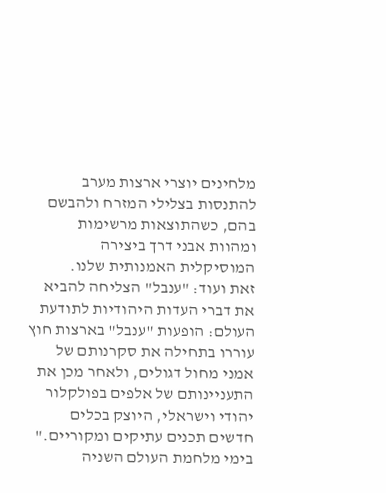מלחינים יוצרי ארצות מערב להתנסות בצלילי המזרח ולהבשם בהם, כשהתוצאות מרשימות ומהוות אבני דרך ביצירה המוסיקלית האמנותית שלנו.
זאת ועוד: "ענבל" הצליחה להביא את דברי העדות היהודיות לתודעת העולם: הופעות "ענבל" בארצות חוץ עוררו בתחילה את סקרנותם של אמני מחול דגולים, ולאחר מכן את התעניינותם של אלפים בפולקלור יהודי וישראלי, היוצק בכלים חדשים תכנים עתיקים ומקוריים."
בימי מלחמת העולם השניה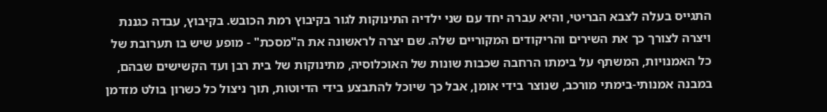התגייס בעלה לצבא הבריטי, והיא עברה יחד עם שני ילדיה התינוקות לגור בקיבוץ רמת הכובש. בקיבוץ, עבדה כגננת ויצרה לצורך כך את השירים והריקודים המקוריים שלה. שם יצרה לראשונה את ה"מסכת" - מופע שיש בו תערובת של כל האמנויות, המשתף על בימתו הרחבה שכבות שונות של האוכלוסיה, מתינוקות של בית רבן ועד הקשישים שבהם, במבנה אמנותי-בימתי מורכב, שנוצר בידי אומן, אבל כך שיוכל להתבצע בידי הדיוטות, תוך ניצול כל כשרון בולט מזדמן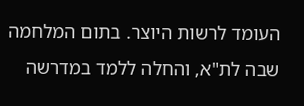העומד לרשות היוצר. בתום המלחמה שבה לת"א, והחלה ללמד במדרשה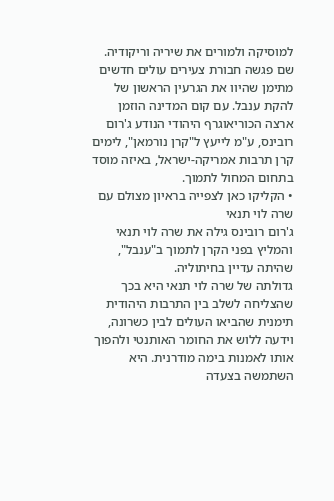למוסיקה ולמורים את שיריה וריקודיה. שם פגשה חבורת צעירים עולים חדשים מתימן שהיוו את הגרעין הראשון של להקת ענבל. עם קום המדינה הוזמן ארצה הכוריאוגרף היהודי הנודע ג'רום רובינס, ע"מ לייעץ ל"קרן נורמאן", לימים קרן תרבות אמריקה-ישראל, באיזה מוסד בתחום המחול לתמוך.
• הקליקו כאן לצפייה בראיון מצולם עם שרה לוי תנאי
ג'רום רובינס גילה את שרה לוי תנאי והמליץ בפני הקרן לתמוך ב"ענבל", שהיתה עדיין בחיתוליה.
גדולתה של שרה לוי תנאי היא בכך שהצליחה לשלב בין התרבות היהודית תימנית שהביאו העולים לבין כשרונה, וידעה ללוש את החומר האותנטי ולהפוך אותו לאמנות בימה מודרנית. היא השתמשה בצעדה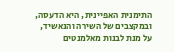התימנית האפיינית, היא הדעסה, ובמקצבים של השירה והנאשיד, על מנת לבנות מאלמנטים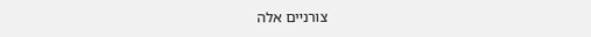צורניים אלה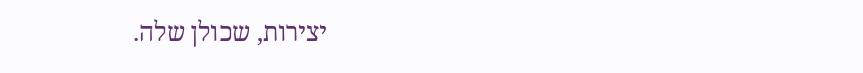יצירות, שכולן שלה.